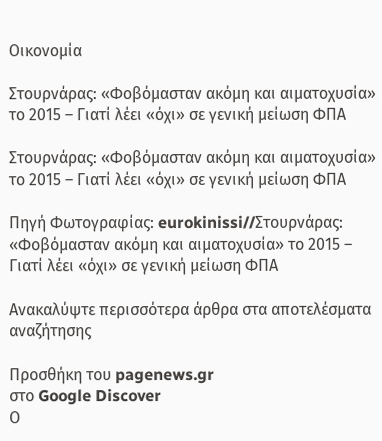Οικονομία

Στουρνάρας: «Φοβόμασταν ακόμη και αιματοχυσία» το 2015 – Γιατί λέει «όχι» σε γενική μείωση ΦΠΑ

Στουρνάρας: «Φοβόμασταν ακόμη και αιματοχυσία» το 2015 – Γιατί λέει «όχι» σε γενική μείωση ΦΠΑ

Πηγή Φωτογραφίας: eurokinissi//Στουρνάρας: «Φοβόμασταν ακόμη και αιματοχυσία» το 2015 – Γιατί λέει «όχι» σε γενική μείωση ΦΠΑ

Ανακαλύψτε περισσότερα άρθρα στα αποτελέσματα αναζήτησης

Προσθήκη του pagenews.gr
στο Google Discover
Ο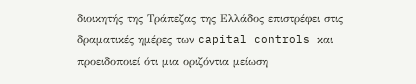διοικητής της Τράπεζας της Ελλάδος επιστρέφει στις δραματικές ημέρες των capital controls και προειδοποιεί ότι μια οριζόντια μείωση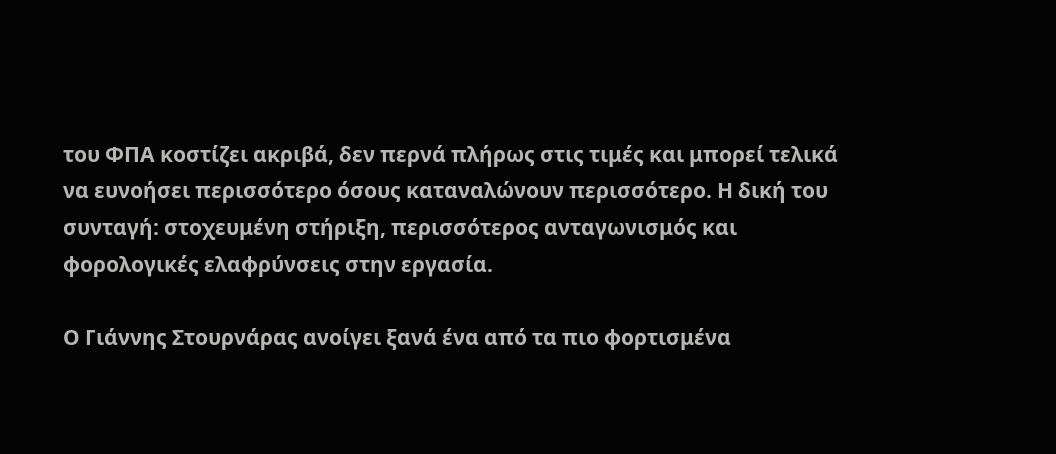του ΦΠΑ κοστίζει ακριβά, δεν περνά πλήρως στις τιμές και μπορεί τελικά να ευνοήσει περισσότερο όσους καταναλώνουν περισσότερο. Η δική του συνταγή: στοχευμένη στήριξη, περισσότερος ανταγωνισμός και φορολογικές ελαφρύνσεις στην εργασία.

Ο Γιάννης Στουρνάρας ανοίγει ξανά ένα από τα πιο φορτισμένα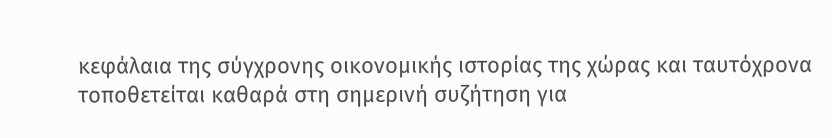κεφάλαια της σύγχρονης οικονομικής ιστορίας της χώρας και ταυτόχρονα τοποθετείται καθαρά στη σημερινή συζήτηση για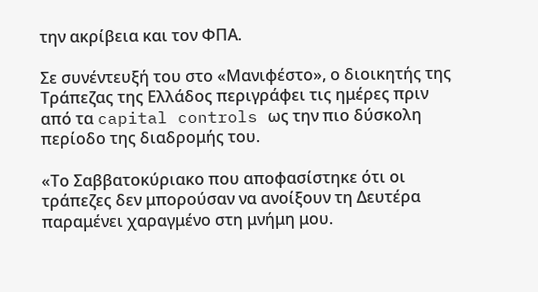την ακρίβεια και τον ΦΠΑ.

Σε συνέντευξή του στο «Μανιφέστο», ο διοικητής της Τράπεζας της Ελλάδος περιγράφει τις ημέρες πριν από τα capital controls ως την πιο δύσκολη περίοδο της διαδρομής του.

«Το Σαββατοκύριακο που αποφασίστηκε ότι οι τράπεζες δεν μπορούσαν να ανοίξουν τη Δευτέρα παραμένει χαραγμένο στη μνήμη μου.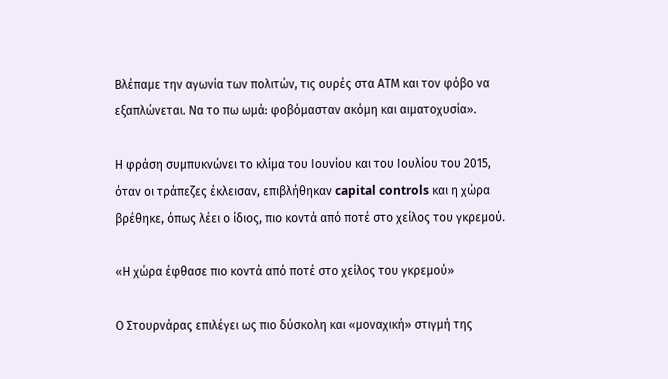Βλέπαμε την αγωνία των πολιτών, τις ουρές στα ΑΤΜ και τον φόβο να εξαπλώνεται. Να το πω ωμά: φοβόμασταν ακόμη και αιματοχυσία».

Η φράση συμπυκνώνει το κλίμα του Ιουνίου και του Ιουλίου του 2015, όταν οι τράπεζες έκλεισαν, επιβλήθηκαν capital controls και η χώρα βρέθηκε, όπως λέει ο ίδιος, πιο κοντά από ποτέ στο χείλος του γκρεμού.

«Η χώρα έφθασε πιο κοντά από ποτέ στο χείλος του γκρεμού»

Ο Στουρνάρας επιλέγει ως πιο δύσκολη και «μοναχική» στιγμή της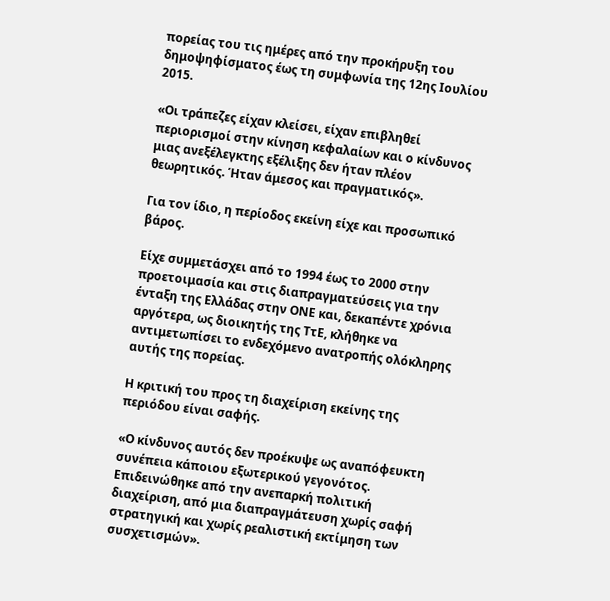πορείας του τις ημέρες από την προκήρυξη του δημοψηφίσματος έως τη συμφωνία της 12ης Ιουλίου 2015.

«Οι τράπεζες είχαν κλείσει, είχαν επιβληθεί περιορισμοί στην κίνηση κεφαλαίων και ο κίνδυνος μιας ανεξέλεγκτης εξέλιξης δεν ήταν πλέον θεωρητικός. Ήταν άμεσος και πραγματικός».

Για τον ίδιο, η περίοδος εκείνη είχε και προσωπικό βάρος.

Είχε συμμετάσχει από το 1994 έως το 2000 στην προετοιμασία και στις διαπραγματεύσεις για την ένταξη της Ελλάδας στην ΟΝΕ και, δεκαπέντε χρόνια αργότερα, ως διοικητής της ΤτΕ, κλήθηκε να αντιμετωπίσει το ενδεχόμενο ανατροπής ολόκληρης αυτής της πορείας.

Η κριτική του προς τη διαχείριση εκείνης της περιόδου είναι σαφής.

«Ο κίνδυνος αυτός δεν προέκυψε ως αναπόφευκτη συνέπεια κάποιου εξωτερικού γεγονότος. Επιδεινώθηκε από την ανεπαρκή πολιτική διαχείριση, από μια διαπραγμάτευση χωρίς σαφή στρατηγική και χωρίς ρεαλιστική εκτίμηση των συσχετισμών».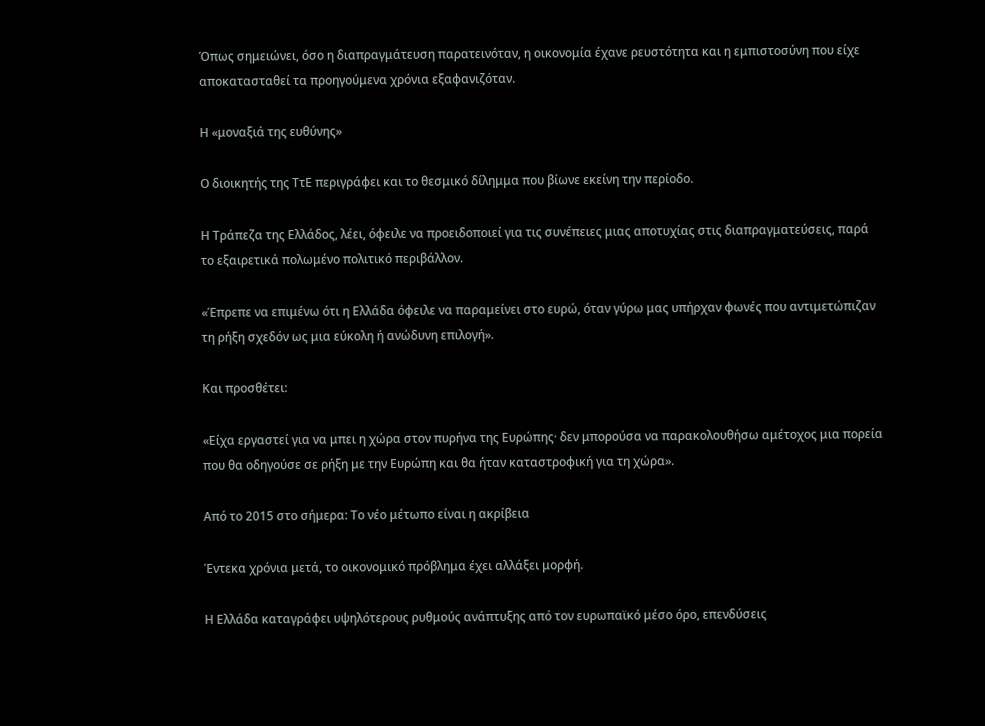Όπως σημειώνει, όσο η διαπραγμάτευση παρατεινόταν, η οικονομία έχανε ρευστότητα και η εμπιστοσύνη που είχε αποκατασταθεί τα προηγούμενα χρόνια εξαφανιζόταν.

Η «μοναξιά της ευθύνης»

Ο διοικητής της ΤτΕ περιγράφει και το θεσμικό δίλημμα που βίωνε εκείνη την περίοδο.

Η Τράπεζα της Ελλάδος, λέει, όφειλε να προειδοποιεί για τις συνέπειες μιας αποτυχίας στις διαπραγματεύσεις, παρά το εξαιρετικά πολωμένο πολιτικό περιβάλλον.

«Έπρεπε να επιμένω ότι η Ελλάδα όφειλε να παραμείνει στο ευρώ, όταν γύρω μας υπήρχαν φωνές που αντιμετώπιζαν τη ρήξη σχεδόν ως μια εύκολη ή ανώδυνη επιλογή».

Και προσθέτει:

«Είχα εργαστεί για να μπει η χώρα στον πυρήνα της Ευρώπης· δεν μπορούσα να παρακολουθήσω αμέτοχος μια πορεία που θα οδηγούσε σε ρήξη με την Ευρώπη και θα ήταν καταστροφική για τη χώρα».

Από το 2015 στο σήμερα: Το νέο μέτωπο είναι η ακρίβεια

Έντεκα χρόνια μετά, το οικονομικό πρόβλημα έχει αλλάξει μορφή.

Η Ελλάδα καταγράφει υψηλότερους ρυθμούς ανάπτυξης από τον ευρωπαϊκό μέσο όρο, επενδύσεις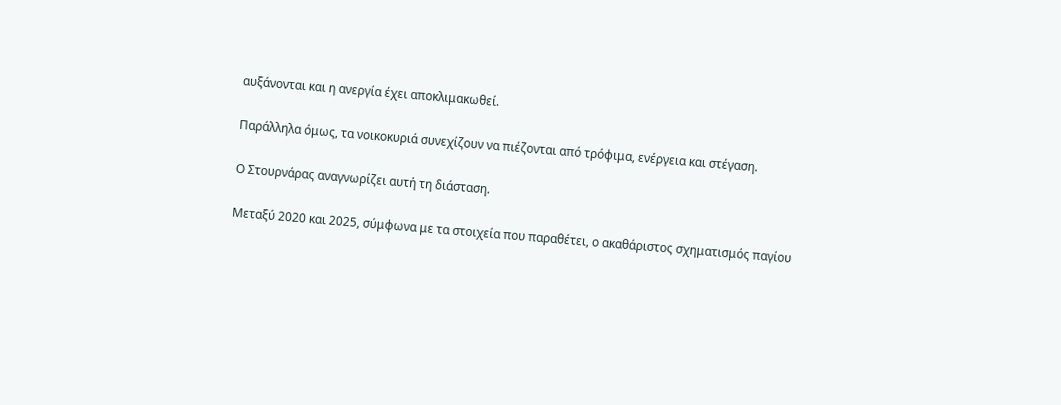αυξάνονται και η ανεργία έχει αποκλιμακωθεί.

Παράλληλα όμως, τα νοικοκυριά συνεχίζουν να πιέζονται από τρόφιμα, ενέργεια και στέγαση.

Ο Στουρνάρας αναγνωρίζει αυτή τη διάσταση.

Μεταξύ 2020 και 2025, σύμφωνα με τα στοιχεία που παραθέτει, ο ακαθάριστος σχηματισμός παγίου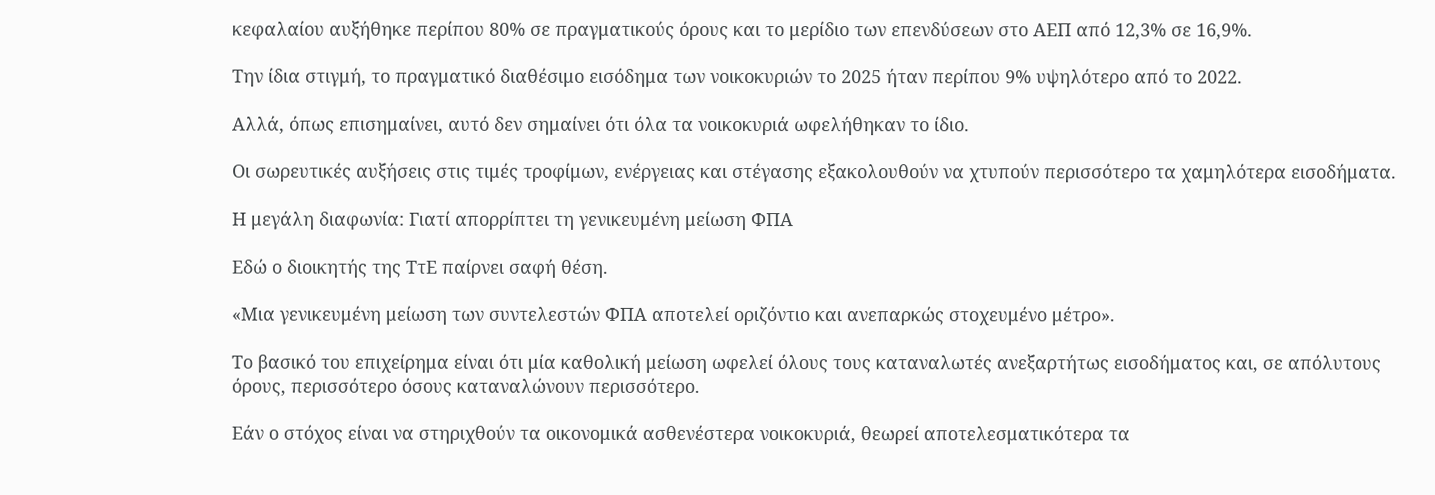κεφαλαίου αυξήθηκε περίπου 80% σε πραγματικούς όρους και το μερίδιο των επενδύσεων στο ΑΕΠ από 12,3% σε 16,9%.

Την ίδια στιγμή, το πραγματικό διαθέσιμο εισόδημα των νοικοκυριών το 2025 ήταν περίπου 9% υψηλότερο από το 2022.

Αλλά, όπως επισημαίνει, αυτό δεν σημαίνει ότι όλα τα νοικοκυριά ωφελήθηκαν το ίδιο.

Οι σωρευτικές αυξήσεις στις τιμές τροφίμων, ενέργειας και στέγασης εξακολουθούν να χτυπούν περισσότερο τα χαμηλότερα εισοδήματα.

Η μεγάλη διαφωνία: Γιατί απορρίπτει τη γενικευμένη μείωση ΦΠΑ

Εδώ ο διοικητής της ΤτΕ παίρνει σαφή θέση.

«Μια γενικευμένη μείωση των συντελεστών ΦΠΑ αποτελεί οριζόντιο και ανεπαρκώς στοχευμένο μέτρο».

Το βασικό του επιχείρημα είναι ότι μία καθολική μείωση ωφελεί όλους τους καταναλωτές ανεξαρτήτως εισοδήματος και, σε απόλυτους όρους, περισσότερο όσους καταναλώνουν περισσότερο.

Εάν ο στόχος είναι να στηριχθούν τα οικονομικά ασθενέστερα νοικοκυριά, θεωρεί αποτελεσματικότερα τα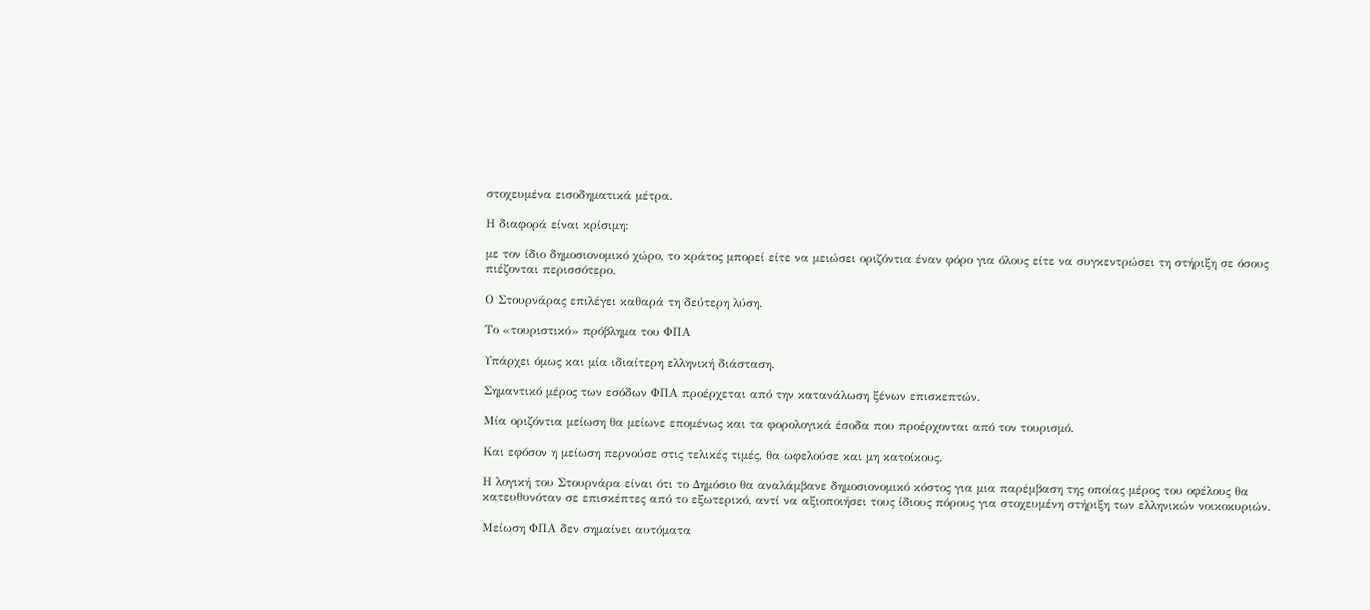στοχευμένα εισοδηματικά μέτρα.

Η διαφορά είναι κρίσιμη:

με τον ίδιο δημοσιονομικό χώρο, το κράτος μπορεί είτε να μειώσει οριζόντια έναν φόρο για όλους είτε να συγκεντρώσει τη στήριξη σε όσους πιέζονται περισσότερο.

Ο Στουρνάρας επιλέγει καθαρά τη δεύτερη λύση.

Το «τουριστικό» πρόβλημα του ΦΠΑ

Υπάρχει όμως και μία ιδιαίτερη ελληνική διάσταση.

Σημαντικό μέρος των εσόδων ΦΠΑ προέρχεται από την κατανάλωση ξένων επισκεπτών.

Μία οριζόντια μείωση θα μείωνε επομένως και τα φορολογικά έσοδα που προέρχονται από τον τουρισμό.

Και εφόσον η μείωση περνούσε στις τελικές τιμές, θα ωφελούσε και μη κατοίκους.

Η λογική του Στουρνάρα είναι ότι το Δημόσιο θα αναλάμβανε δημοσιονομικό κόστος για μια παρέμβαση της οποίας μέρος του οφέλους θα κατευθυνόταν σε επισκέπτες από το εξωτερικό, αντί να αξιοποιήσει τους ίδιους πόρους για στοχευμένη στήριξη των ελληνικών νοικοκυριών.

Μείωση ΦΠΑ δεν σημαίνει αυτόματα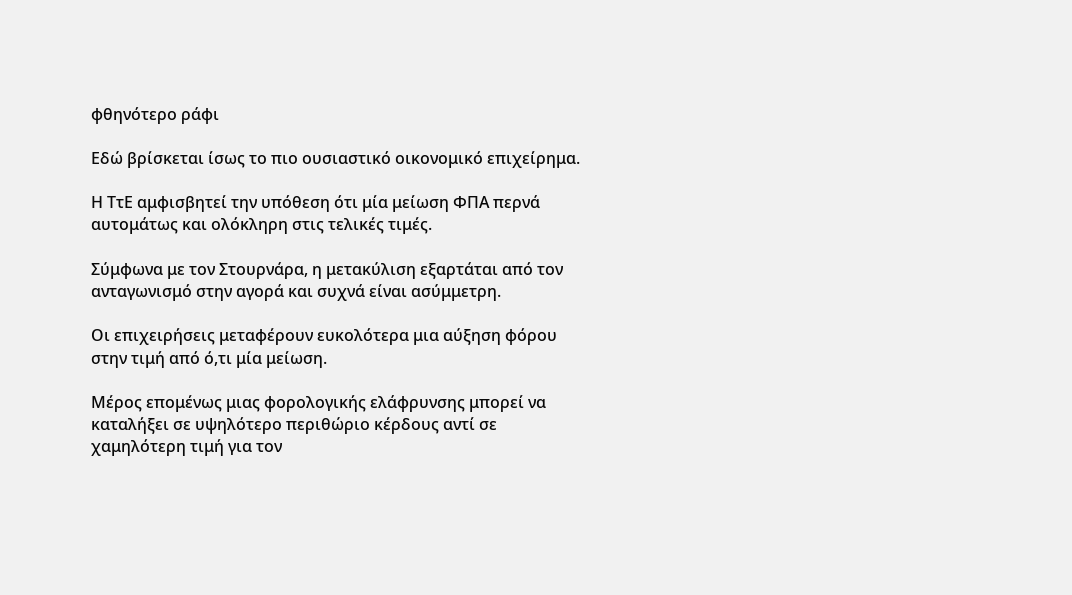φθηνότερο ράφι

Εδώ βρίσκεται ίσως το πιο ουσιαστικό οικονομικό επιχείρημα.

Η ΤτΕ αμφισβητεί την υπόθεση ότι μία μείωση ΦΠΑ περνά αυτομάτως και ολόκληρη στις τελικές τιμές.

Σύμφωνα με τον Στουρνάρα, η μετακύλιση εξαρτάται από τον ανταγωνισμό στην αγορά και συχνά είναι ασύμμετρη.

Οι επιχειρήσεις μεταφέρουν ευκολότερα μια αύξηση φόρου στην τιμή από ό,τι μία μείωση.

Μέρος επομένως μιας φορολογικής ελάφρυνσης μπορεί να καταλήξει σε υψηλότερο περιθώριο κέρδους αντί σε χαμηλότερη τιμή για τον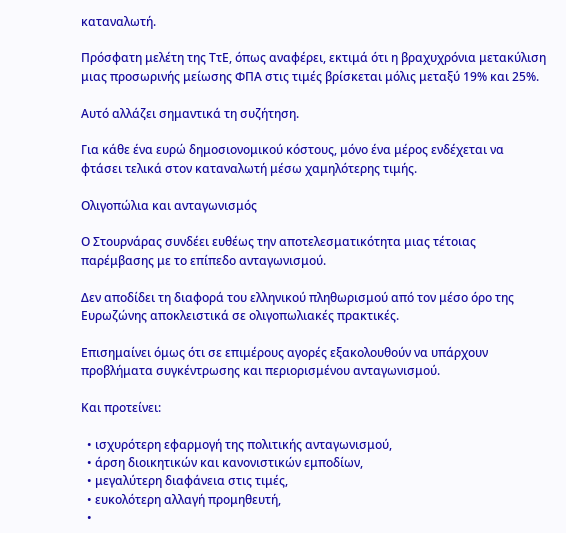καταναλωτή.

Πρόσφατη μελέτη της ΤτΕ, όπως αναφέρει, εκτιμά ότι η βραχυχρόνια μετακύλιση μιας προσωρινής μείωσης ΦΠΑ στις τιμές βρίσκεται μόλις μεταξύ 19% και 25%.

Αυτό αλλάζει σημαντικά τη συζήτηση.

Για κάθε ένα ευρώ δημοσιονομικού κόστους, μόνο ένα μέρος ενδέχεται να φτάσει τελικά στον καταναλωτή μέσω χαμηλότερης τιμής.

Ολιγοπώλια και ανταγωνισμός

Ο Στουρνάρας συνδέει ευθέως την αποτελεσματικότητα μιας τέτοιας παρέμβασης με το επίπεδο ανταγωνισμού.

Δεν αποδίδει τη διαφορά του ελληνικού πληθωρισμού από τον μέσο όρο της Ευρωζώνης αποκλειστικά σε ολιγοπωλιακές πρακτικές.

Επισημαίνει όμως ότι σε επιμέρους αγορές εξακολουθούν να υπάρχουν προβλήματα συγκέντρωσης και περιορισμένου ανταγωνισμού.

Και προτείνει:

  • ισχυρότερη εφαρμογή της πολιτικής ανταγωνισμού,
  • άρση διοικητικών και κανονιστικών εμποδίων,
  • μεγαλύτερη διαφάνεια στις τιμές,
  • ευκολότερη αλλαγή προμηθευτή,
  •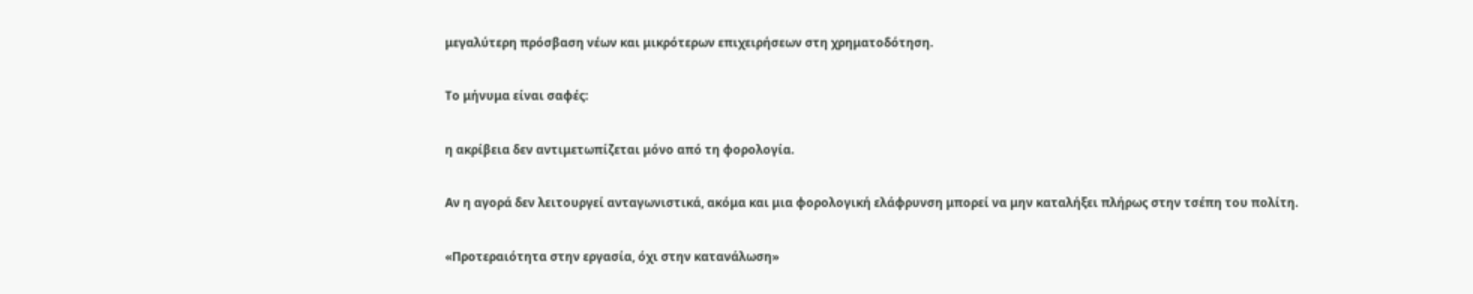μεγαλύτερη πρόσβαση νέων και μικρότερων επιχειρήσεων στη χρηματοδότηση.

Το μήνυμα είναι σαφές:

η ακρίβεια δεν αντιμετωπίζεται μόνο από τη φορολογία.

Αν η αγορά δεν λειτουργεί ανταγωνιστικά, ακόμα και μια φορολογική ελάφρυνση μπορεί να μην καταλήξει πλήρως στην τσέπη του πολίτη.

«Προτεραιότητα στην εργασία, όχι στην κατανάλωση»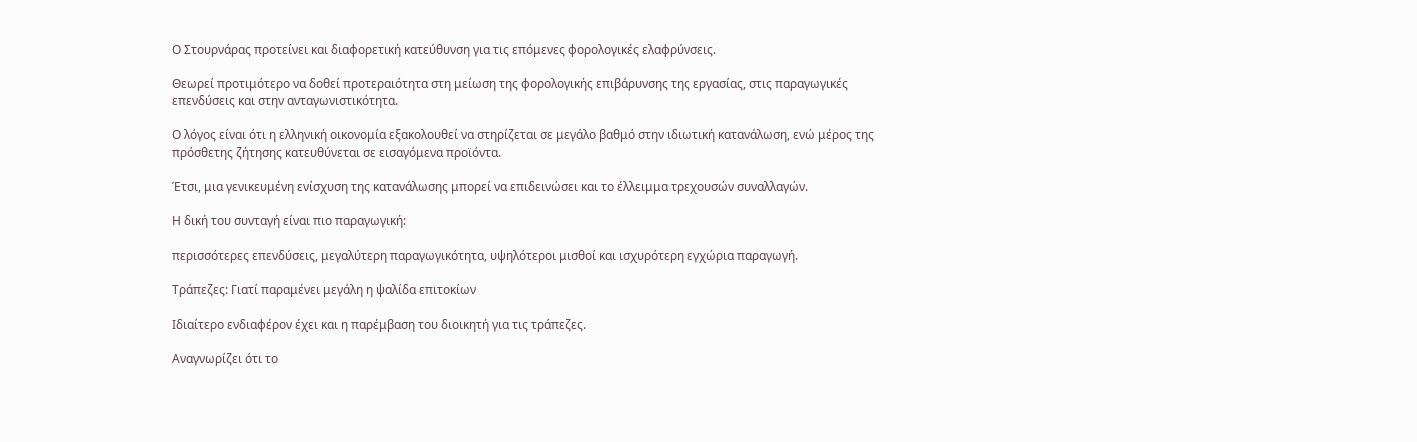Ο Στουρνάρας προτείνει και διαφορετική κατεύθυνση για τις επόμενες φορολογικές ελαφρύνσεις.

Θεωρεί προτιμότερο να δοθεί προτεραιότητα στη μείωση της φορολογικής επιβάρυνσης της εργασίας, στις παραγωγικές επενδύσεις και στην ανταγωνιστικότητα.

Ο λόγος είναι ότι η ελληνική οικονομία εξακολουθεί να στηρίζεται σε μεγάλο βαθμό στην ιδιωτική κατανάλωση, ενώ μέρος της πρόσθετης ζήτησης κατευθύνεται σε εισαγόμενα προϊόντα.

Έτσι, μια γενικευμένη ενίσχυση της κατανάλωσης μπορεί να επιδεινώσει και το έλλειμμα τρεχουσών συναλλαγών.

Η δική του συνταγή είναι πιο παραγωγική:

περισσότερες επενδύσεις, μεγαλύτερη παραγωγικότητα, υψηλότεροι μισθοί και ισχυρότερη εγχώρια παραγωγή.

Τράπεζες: Γιατί παραμένει μεγάλη η ψαλίδα επιτοκίων

Ιδιαίτερο ενδιαφέρον έχει και η παρέμβαση του διοικητή για τις τράπεζες.

Αναγνωρίζει ότι το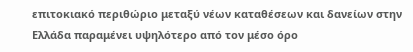επιτοκιακό περιθώριο μεταξύ νέων καταθέσεων και δανείων στην Ελλάδα παραμένει υψηλότερο από τον μέσο όρο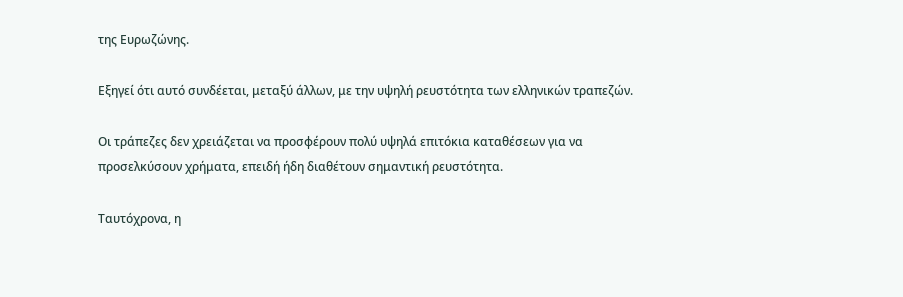της Ευρωζώνης.

Εξηγεί ότι αυτό συνδέεται, μεταξύ άλλων, με την υψηλή ρευστότητα των ελληνικών τραπεζών.

Οι τράπεζες δεν χρειάζεται να προσφέρουν πολύ υψηλά επιτόκια καταθέσεων για να προσελκύσουν χρήματα, επειδή ήδη διαθέτουν σημαντική ρευστότητα.

Ταυτόχρονα, η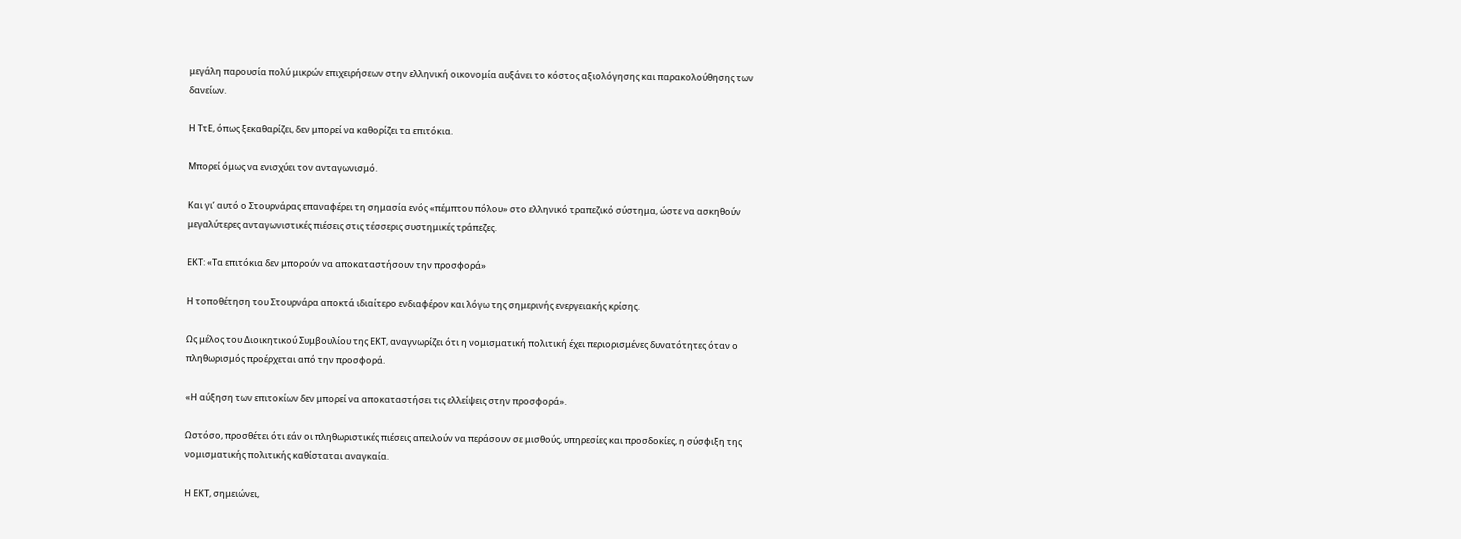μεγάλη παρουσία πολύ μικρών επιχειρήσεων στην ελληνική οικονομία αυξάνει το κόστος αξιολόγησης και παρακολούθησης των δανείων.

Η ΤτΕ, όπως ξεκαθαρίζει, δεν μπορεί να καθορίζει τα επιτόκια.

Μπορεί όμως να ενισχύει τον ανταγωνισμό.

Και γι’ αυτό ο Στουρνάρας επαναφέρει τη σημασία ενός «πέμπτου πόλου» στο ελληνικό τραπεζικό σύστημα, ώστε να ασκηθούν μεγαλύτερες ανταγωνιστικές πιέσεις στις τέσσερις συστημικές τράπεζες.

ΕΚΤ: «Τα επιτόκια δεν μπορούν να αποκαταστήσουν την προσφορά»

Η τοποθέτηση του Στουρνάρα αποκτά ιδιαίτερο ενδιαφέρον και λόγω της σημερινής ενεργειακής κρίσης.

Ως μέλος του Διοικητικού Συμβουλίου της ΕΚΤ, αναγνωρίζει ότι η νομισματική πολιτική έχει περιορισμένες δυνατότητες όταν ο πληθωρισμός προέρχεται από την προσφορά.

«Η αύξηση των επιτοκίων δεν μπορεί να αποκαταστήσει τις ελλείψεις στην προσφορά».

Ωστόσο, προσθέτει ότι εάν οι πληθωριστικές πιέσεις απειλούν να περάσουν σε μισθούς, υπηρεσίες και προσδοκίες, η σύσφιξη της νομισματικής πολιτικής καθίσταται αναγκαία.

Η ΕΚΤ, σημειώνει,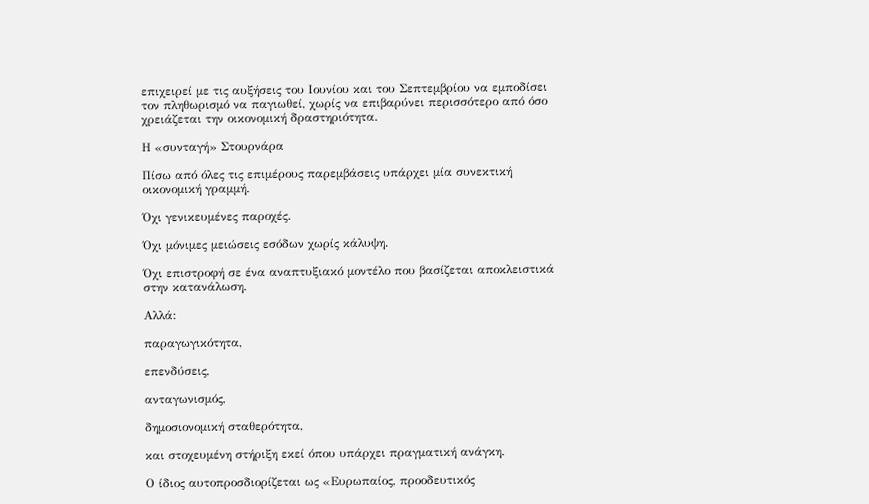επιχειρεί με τις αυξήσεις του Ιουνίου και του Σεπτεμβρίου να εμποδίσει τον πληθωρισμό να παγιωθεί, χωρίς να επιβαρύνει περισσότερο από όσο χρειάζεται την οικονομική δραστηριότητα.

Η «συνταγή» Στουρνάρα

Πίσω από όλες τις επιμέρους παρεμβάσεις υπάρχει μία συνεκτική οικονομική γραμμή.

Όχι γενικευμένες παροχές.

Όχι μόνιμες μειώσεις εσόδων χωρίς κάλυψη.

Όχι επιστροφή σε ένα αναπτυξιακό μοντέλο που βασίζεται αποκλειστικά στην κατανάλωση.

Αλλά:

παραγωγικότητα,

επενδύσεις,

ανταγωνισμός,

δημοσιονομική σταθερότητα,

και στοχευμένη στήριξη εκεί όπου υπάρχει πραγματική ανάγκη.

Ο ίδιος αυτοπροσδιορίζεται ως «Ευρωπαίος, προοδευτικός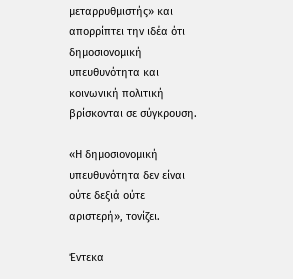μεταρρυθμιστής» και απορρίπτει την ιδέα ότι δημοσιονομική υπευθυνότητα και κοινωνική πολιτική βρίσκονται σε σύγκρουση.

«Η δημοσιονομική υπευθυνότητα δεν είναι ούτε δεξιά ούτε αριστερή», τονίζει.

Έντεκα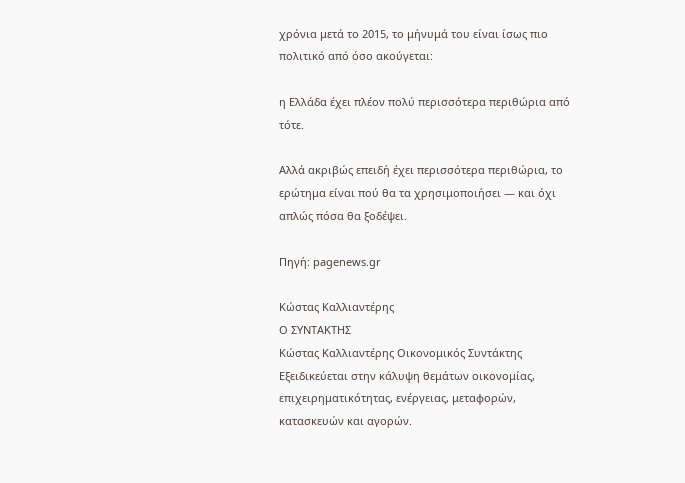χρόνια μετά το 2015, το μήνυμά του είναι ίσως πιο πολιτικό από όσο ακούγεται:

η Ελλάδα έχει πλέον πολύ περισσότερα περιθώρια από τότε.

Αλλά ακριβώς επειδή έχει περισσότερα περιθώρια, το ερώτημα είναι πού θα τα χρησιμοποιήσει — και όχι απλώς πόσα θα ξοδέψει.

Πηγή: pagenews.gr

Κώστας Καλλιαντέρης
Ο ΣΥΝΤΑΚΤΗΣ
Κώστας Καλλιαντέρης Οικονομικός Συντάκτης
Εξειδικεύεται στην κάλυψη θεμάτων οικονομίας, επιχειρηματικότητας, ενέργειας, μεταφορών, κατασκευών και αγορών.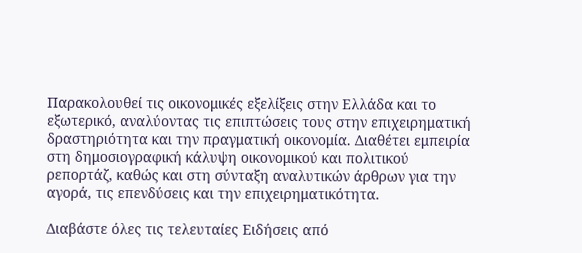Παρακολουθεί τις οικονομικές εξελίξεις στην Ελλάδα και το εξωτερικό, αναλύοντας τις επιπτώσεις τους στην επιχειρηματική δραστηριότητα και την πραγματική οικονομία. Διαθέτει εμπειρία στη δημοσιογραφική κάλυψη οικονομικού και πολιτικού ρεπορτάζ, καθώς και στη σύνταξη αναλυτικών άρθρων για την αγορά, τις επενδύσεις και την επιχειρηματικότητα.

Διαβάστε όλες τις τελευταίες Ειδήσεις από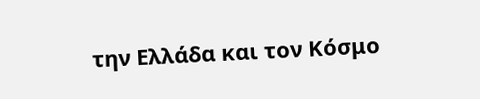την Ελλάδα και τον Κόσμο